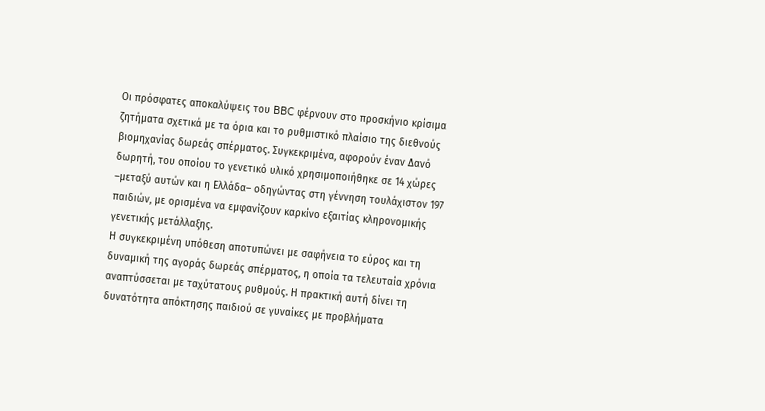Οι πρόσφατες αποκαλύψεις του BBC φέρνουν στο προσκήνιο κρίσιμα ζητήματα σχετικά με τα όρια και το ρυθμιστικό πλαίσιο της διεθνούς βιομηχανίας δωρεάς σπέρματος. Συγκεκριμένα, αφορούν έναν Δανό δωρητή, του οποίου το γενετικό υλικό χρησιμοποιήθηκε σε 14 χώρες –μεταξύ αυτών και η Ελλάδα– οδηγώντας στη γέννηση τουλάχιστον 197 παιδιών, με ορισμένα να εμφανίζουν καρκίνο εξαιτίας κληρονομικής γενετικής μετάλλαξης.
Η συγκεκριμένη υπόθεση αποτυπώνει με σαφήνεια το εύρος και τη δυναμική της αγοράς δωρεάς σπέρματος, η οποία τα τελευταία χρόνια αναπτύσσεται με ταχύτατους ρυθμούς. Η πρακτική αυτή δίνει τη δυνατότητα απόκτησης παιδιού σε γυναίκες με προβλήματα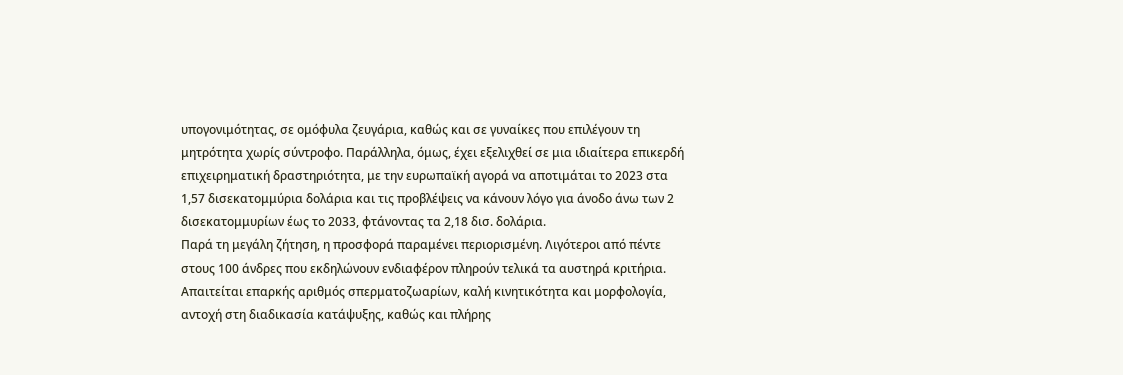υπογονιμότητας, σε ομόφυλα ζευγάρια, καθώς και σε γυναίκες που επιλέγουν τη μητρότητα χωρίς σύντροφο. Παράλληλα, όμως, έχει εξελιχθεί σε μια ιδιαίτερα επικερδή επιχειρηματική δραστηριότητα, με την ευρωπαϊκή αγορά να αποτιμάται το 2023 στα 1,57 δισεκατομμύρια δολάρια και τις προβλέψεις να κάνουν λόγο για άνοδο άνω των 2 δισεκατομμυρίων έως το 2033, φτάνοντας τα 2,18 δισ. δολάρια.
Παρά τη μεγάλη ζήτηση, η προσφορά παραμένει περιορισμένη. Λιγότεροι από πέντε στους 100 άνδρες που εκδηλώνουν ενδιαφέρον πληρούν τελικά τα αυστηρά κριτήρια. Απαιτείται επαρκής αριθμός σπερματοζωαρίων, καλή κινητικότητα και μορφολογία, αντοχή στη διαδικασία κατάψυξης, καθώς και πλήρης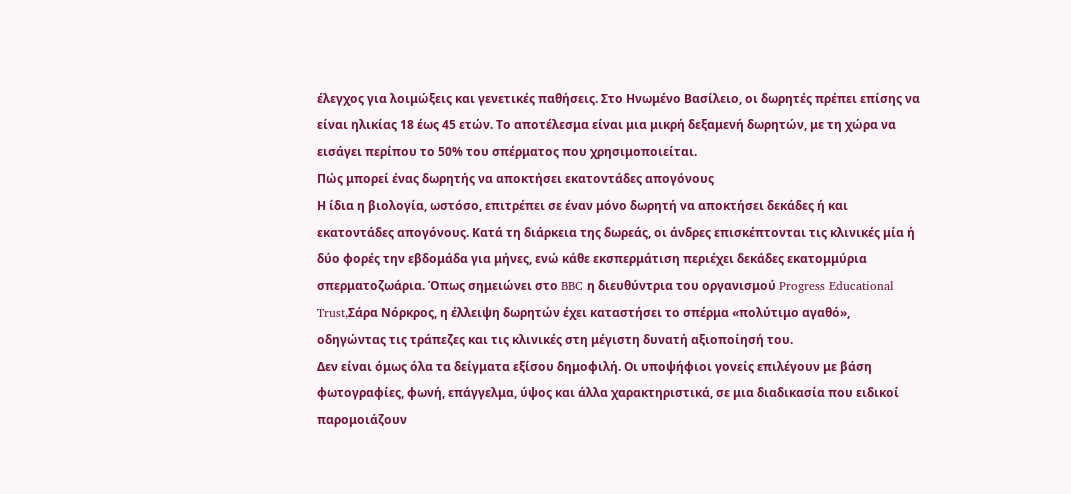έλεγχος για λοιμώξεις και γενετικές παθήσεις. Στο Ηνωμένο Βασίλειο, οι δωρητές πρέπει επίσης να είναι ηλικίας 18 έως 45 ετών. Το αποτέλεσμα είναι μια μικρή δεξαμενή δωρητών, με τη χώρα να εισάγει περίπου το 50% του σπέρματος που χρησιμοποιείται.
Πώς μπορεί ένας δωρητής να αποκτήσει εκατοντάδες απογόνους
Η ίδια η βιολογία, ωστόσο, επιτρέπει σε έναν μόνο δωρητή να αποκτήσει δεκάδες ή και εκατοντάδες απογόνους. Κατά τη διάρκεια της δωρεάς, οι άνδρες επισκέπτονται τις κλινικές μία ή δύο φορές την εβδομάδα για μήνες, ενώ κάθε εκσπερμάτιση περιέχει δεκάδες εκατομμύρια σπερματοζωάρια. Όπως σημειώνει στο BBC η διευθύντρια του οργανισμού Progress Educational Trust,Σάρα Νόρκρος, η έλλειψη δωρητών έχει καταστήσει το σπέρμα «πολύτιμο αγαθό», οδηγώντας τις τράπεζες και τις κλινικές στη μέγιστη δυνατή αξιοποίησή του.
Δεν είναι όμως όλα τα δείγματα εξίσου δημοφιλή. Οι υποψήφιοι γονείς επιλέγουν με βάση φωτογραφίες, φωνή, επάγγελμα, ύψος και άλλα χαρακτηριστικά, σε μια διαδικασία που ειδικοί παρομοιάζουν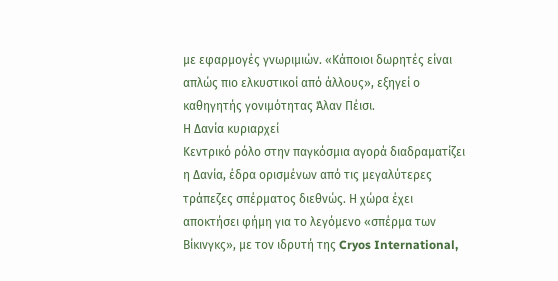με εφαρμογές γνωριμιών. «Κάποιοι δωρητές είναι απλώς πιο ελκυστικοί από άλλους», εξηγεί ο καθηγητής γονιμότητας Άλαν Πέισι.
Η Δανία κυριαρχεί
Κεντρικό ρόλο στην παγκόσμια αγορά διαδραματίζει η Δανία, έδρα ορισμένων από τις μεγαλύτερες τράπεζες σπέρματος διεθνώς. Η χώρα έχει αποκτήσει φήμη για το λεγόμενο «σπέρμα των Βίκινγκς», με τον ιδρυτή της Cryos International,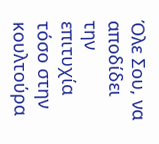Όλε Σου, να αποδίδει την επιτυχία τόσο στην κουλτούρα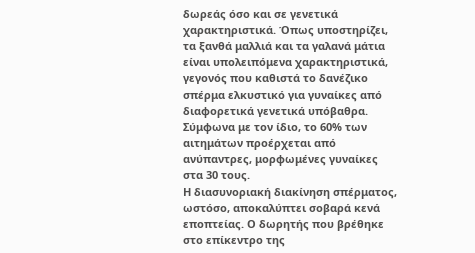δωρεάς όσο και σε γενετικά χαρακτηριστικά. Όπως υποστηρίζει, τα ξανθά μαλλιά και τα γαλανά μάτια είναι υπολειπόμενα χαρακτηριστικά, γεγονός που καθιστά το δανέζικο σπέρμα ελκυστικό για γυναίκες από διαφορετικά γενετικά υπόβαθρα. Σύμφωνα με τον ίδιο, το 60% των αιτημάτων προέρχεται από ανύπαντρες, μορφωμένες γυναίκες στα 30 τους.
Η διασυνοριακή διακίνηση σπέρματος, ωστόσο, αποκαλύπτει σοβαρά κενά εποπτείας. Ο δωρητής που βρέθηκε στο επίκεντρο της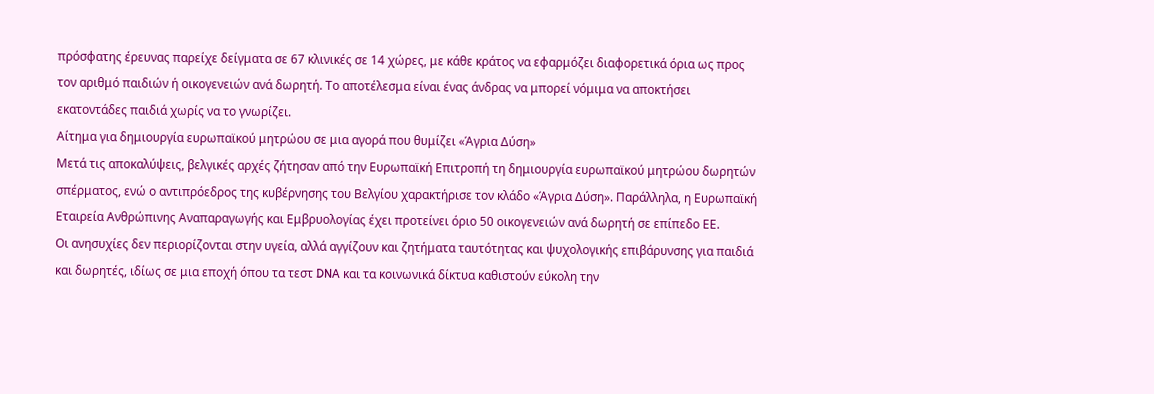πρόσφατης έρευνας παρείχε δείγματα σε 67 κλινικές σε 14 χώρες, με κάθε κράτος να εφαρμόζει διαφορετικά όρια ως προς τον αριθμό παιδιών ή οικογενειών ανά δωρητή. Το αποτέλεσμα είναι ένας άνδρας να μπορεί νόμιμα να αποκτήσει εκατοντάδες παιδιά χωρίς να το γνωρίζει.
Αίτημα για δημιουργία ευρωπαϊκού μητρώου σε μια αγορά που θυμίζει «Άγρια Δύση»
Μετά τις αποκαλύψεις, βελγικές αρχές ζήτησαν από την Ευρωπαϊκή Επιτροπή τη δημιουργία ευρωπαϊκού μητρώου δωρητών σπέρματος, ενώ ο αντιπρόεδρος της κυβέρνησης του Βελγίου χαρακτήρισε τον κλάδο «Άγρια Δύση». Παράλληλα, η Ευρωπαϊκή Εταιρεία Ανθρώπινης Αναπαραγωγής και Εμβρυολογίας έχει προτείνει όριο 50 οικογενειών ανά δωρητή σε επίπεδο ΕΕ.
Οι ανησυχίες δεν περιορίζονται στην υγεία, αλλά αγγίζουν και ζητήματα ταυτότητας και ψυχολογικής επιβάρυνσης για παιδιά και δωρητές, ιδίως σε μια εποχή όπου τα τεστ DNA και τα κοινωνικά δίκτυα καθιστούν εύκολη την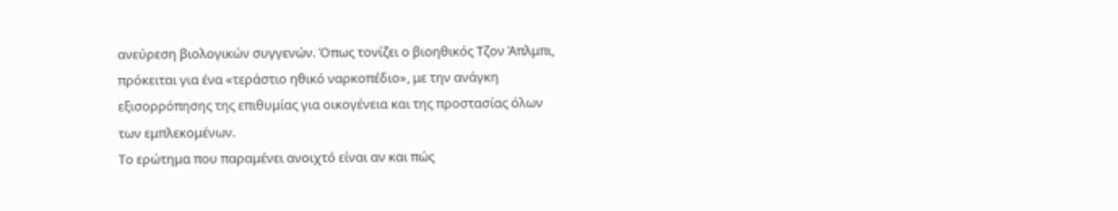ανεύρεση βιολογικών συγγενών. Όπως τονίζει ο βιοηθικός Τζον Άπλμπι, πρόκειται για ένα «τεράστιο ηθικό ναρκοπέδιο», με την ανάγκη εξισορρόπησης της επιθυμίας για οικογένεια και της προστασίας όλων των εμπλεκομένων.
Το ερώτημα που παραμένει ανοιχτό είναι αν και πώς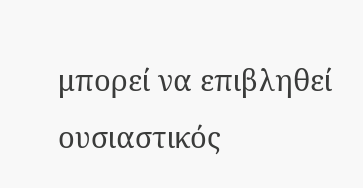μπορεί να επιβληθεί ουσιαστικός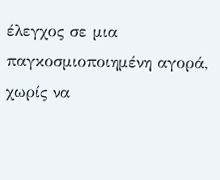έλεγχος σε μια παγκοσμιοποιημένη αγορά, χωρίς να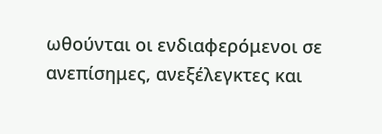ωθούνται οι ενδιαφερόμενοι σε ανεπίσημες, ανεξέλεγκτες και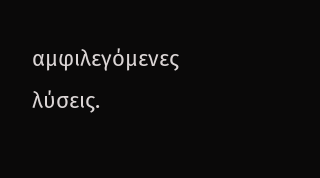αμφιλεγόμενες λύσεις.